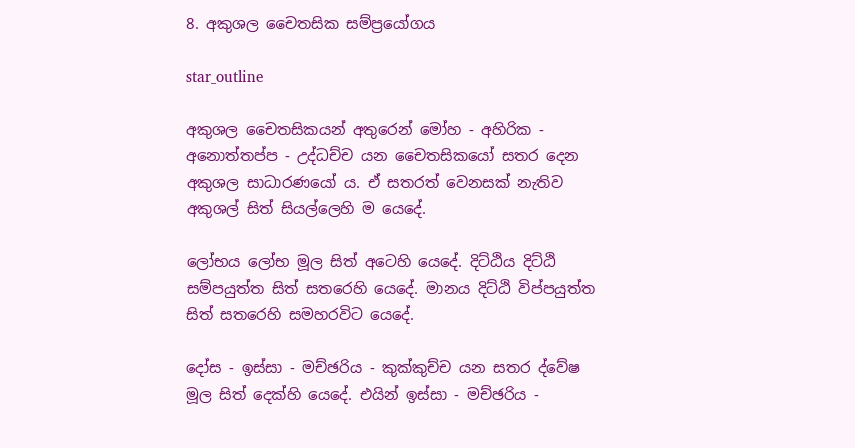8. අකුශල චෛතසික සම්ප්‍රයෝගය

star_outline

අකුශල චෛතසිකයන් අතුරෙන් මෝහ - අහිරික - අනොත්තප්ප - උද්ධච්ච යන චෛතසිකයෝ සතර දෙන අකුශල සාධාරණයෝ ය. ඒ සතරත් වෙනසක් නැතිව අකුශල් සිත් සියල්ලෙහි ම යෙදේ.

ලෝභය ලෝභ මූල සිත් අටෙහි යෙදේ. දිට්ඨිය දිට්ඨි සම්පයුත්ත සිත් සතරෙහි යෙදේ. මානය දිට්ඨි විප්පයුත්ත සිත් සතරෙහි සමහරවිට යෙදේ.

දෝස - ඉස්සා - මච්ඡරිය - කුක්කුච්ච යන සතර ද්වේෂ මූල සිත් දෙක්හි යෙදේ. එයින් ඉස්සා - මච්ඡරිය -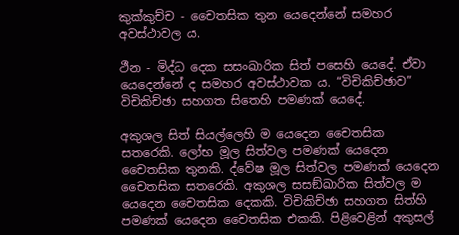කුක්කුච්ච - චෛතසික තුන යෙදෙන්නේ සමහර අවස්ථාවල ය.

ථීන - මිද්ධ දෙක සසංඛාරික සිත් පසෙහි යෙදේ. ඒවා යෙදෙන්නේ ද සමහර අවස්ථාවක ය. “විචිකිච්ඡාව” විචිකිච්ඡා සහගත සිතෙහි පමණක් යෙදේ.

අකුශල සිත් සියල්ලෙහි ම යෙදෙන චෛතසික සතරෙකි. ලෝභ මූල සිත්වල පමණක් යෙදෙන චෛතසික තුනකි. ද්වේෂ මූල සිත්වල පමණක් යෙදෙන චෛතසික සතරෙකි. අකුශල සසඞ්ඛාරික සිත්වල ම යෙදෙන චෛතසික දෙකකි. විචිකිච්ඡා සහගත සිත්හි පමණක් යෙදෙන චෛතසික එකකි. පිළිවෙළින් අකුසල්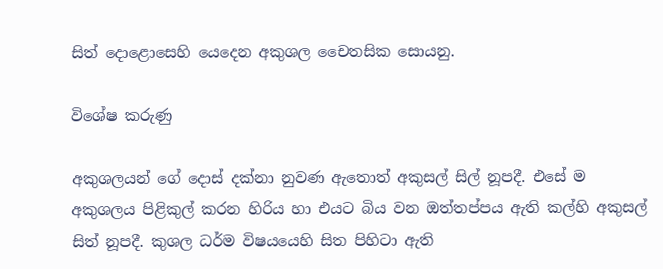සිත් දොළොසෙහි යෙදෙන අකුශල චෛතසික සොයනු.

විශේෂ කරුණු

අකුශලයන් ගේ දොස් දක්නා නුවණ ඇතොත් අකුසල් සිල් නූපදී. එසේ ම අකුශලය පිළිකුල් කරන හිරිය හා එයට බිය වන ඔත්තප්පය ඇති කල්හි අකුසල් සිත් නූපදී. කුශල ධර්ම විෂයයෙහි සිත පිහිටා ඇති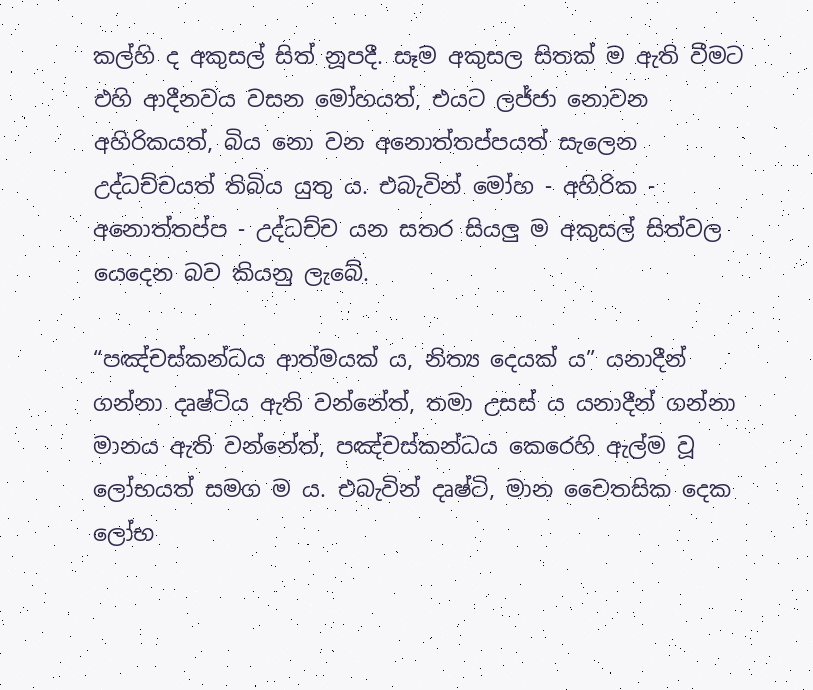කල්හි ද අකුසල් සිත් නූපදී. සෑම අකුසල සිතක් ම ඇති වීමට එහි ආදීනවය වසන මෝහයත්, එයට ලජ්ජා නොවන අහිරිකයත්, බිය නො වන අනොත්තප්පයත් සැලෙන උද්ධච්චයත් තිබිය යුතු ය. එබැවින් මෝහ - අහිරික - අනොත්තප්ප - උද්ධච්ච යන සතර සියලු ම අකුසල් සිත්වල යෙදෙන බව කියනු ලැබේ.

“පඤ්චස්කන්ධය ආත්මයක් ය, නිත්‍ය දෙයක් ය” යනාදීන් ගන්නා දෘෂ්ටිය ඇති වන්නේත්, තමා උසස් ය යනාදීන් ගන්නා මානය ඇති වන්නේත්, පඤ්චස්කන්ධය කෙරෙහි ඇල්ම වූ ලෝභයත් සමග ම ය. එබැවින් දෘෂ්ටි, මාන චෛතසික දෙක ලෝභ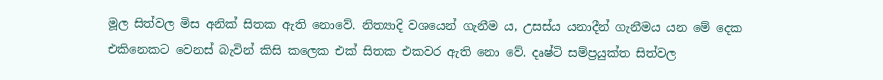මූල සිත්වල මිස අනික් සිතක ඇති නොවේ. නිත්‍යාදි වශයෙන් ගැනීම ය, උසස්ය යනාදීන් ගැනීමය යන මේ දෙක එකිනෙකට වෙනස් බැවින් කිසි කලෙක එක් සිතක එකවර ඇති නො වේ. දෘෂ්ටි සම්ප්‍ර‍යුක්ත සිත්වල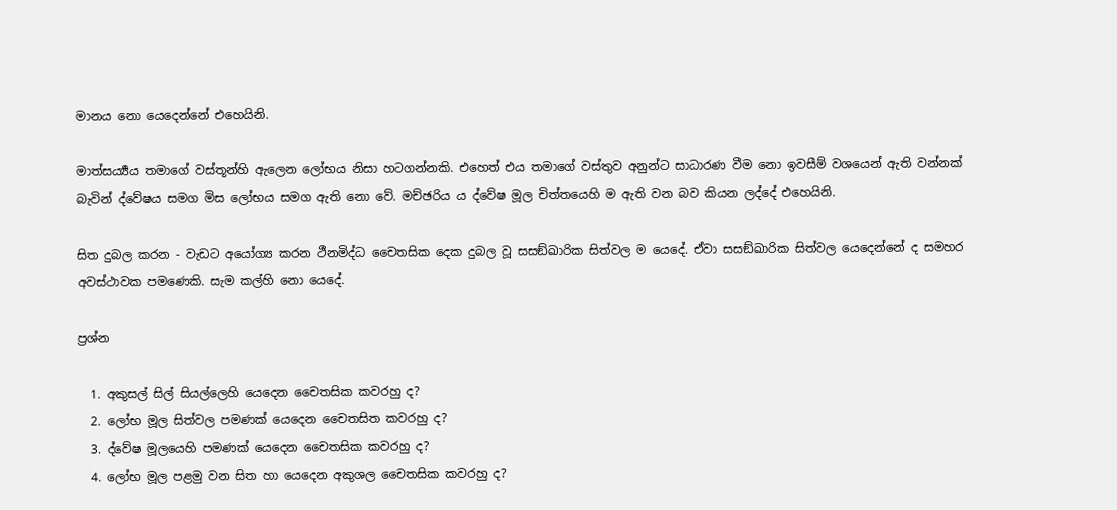මානය නො යෙදෙන්නේ එහෙයිනි.

මාත්සර්‍ය්‍යය තමාගේ වස්තූන්හි ඇලෙන ලෝභය නිසා හටගන්නකි. එහෙත් එය තමාගේ වස්තුව අනුන්ට සාධාරණ වීම නො ඉවසීම් වශයෙන් ඇති වන්නක් බැවින් ද්වේෂය සමග මිස ලෝභය සමග ඇති නො වේ. මච්ඡරිය ය ද්වේෂ මූල චිත්තයෙහි ම ඇති වන බව කියන ලද්දේ එහෙයිනි.

සිත දුබල කරන - වැඩට අයෝග්‍ය කරන ථීනමිද්ධ චෛතසික දෙක දුබල වූ සසඞ්ඛාරික සිත්වල ම යෙදේ. ඒවා සසඞ්ඛාරික සිත්වල යෙදෙන්නේ ද සමහර අවස්ථාවක පමණෙකි. සැම කල්හි නො යෙදේ.

ප්‍ර‍ශ්න

  1. අකුසල් සිල් සියල්ලෙහි යෙදෙන චෛතසික කවරහු ද?
  2. ලෝභ මූල සිත්වල පමණක් යෙදෙන චෛතසිත කවරහු ද?
  3. ද්වේෂ මූලයෙහි පමණක් යෙදෙන චෛතසික කවරහු ද?
  4. ලෝභ මූල පළමු වන සිත හා යෙදෙන අකුශල චෛතසික කවරහු ද?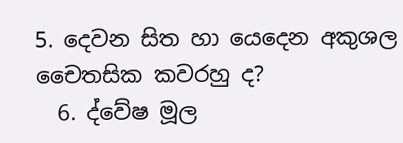5. දෙවන සිත හා යෙදෙන අකුශල චෛතසික කවරහු ද?
  6. ද්වේෂ මූල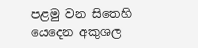පළමු වන සිතෙහි යෙදෙන අකුශල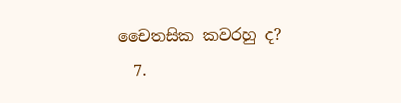චෛතසික කවරහු ද?
  7.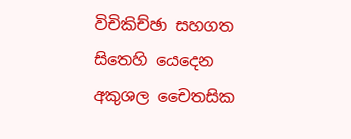විචිකිච්ඡා සහගත සිතෙහි යෙදෙන අකුශල චෛතසික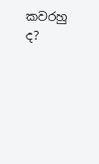කවරහු ද?